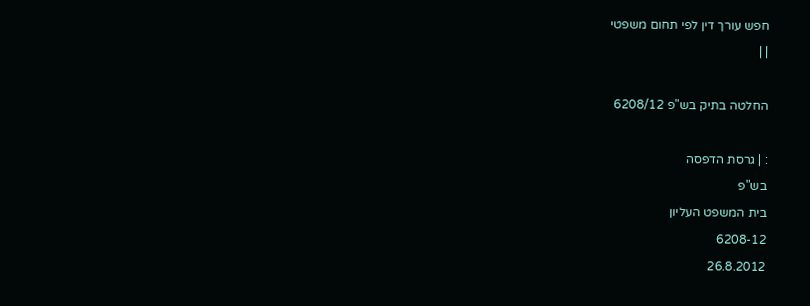חפש עורך דין לפי תחום משפטי
| |

החלטה בתיק בש"פ 6208/12

: | גרסת הדפסה
בש"פ
בית המשפט העליון
6208-12
26.8.2012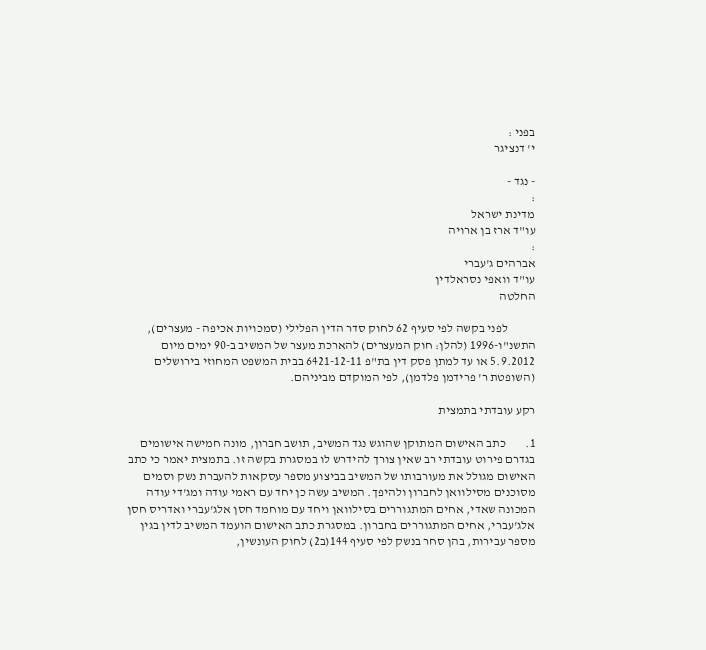בפני :
י' דנציגר

- נגד -
:
מדינת ישראל
עו"ד ארז בן ארויה
:
אברהים ג'עברי
עו"ד וואפי נסראלדין
החלטה

           לפני בקשה לפי סעיף 62 לחוק סדר הדין הפלילי (סמכויות אכיפה - מעצרים), התשנ"ו-1996 (להלן: חוק המעצרים) להארכת מעצר של המשיב ב-90 ימים מיום 5.9.2012 או עד למתן פסק דין בת"פ 6421-12-11 בבית המשפט המחוזי בירושלים (השופטת ר' פרידמן פלדמן), לפי המוקדם מביניהם.

רקע עובדתי בתמצית

1.        כתב האישום המתוקן שהוגש נגד המשיב, תושב חברון, מונה חמישה אישומים בגדרם פירוט עובדתי רב שאין צורך להידרש לו במסגרת בקשה זו. בתמצית יאמר כי כתב האישום מגולל את מעורבותו של המשיב בביצוע מספר עסקאות להעברת נשק וסמים מסוכנים מסילוואן לחברון ולהיפך. המשיב עשה כן יחד עם ראמי עודה ומג'די עודה המכונה שאדי, אחים המתגוררים בסילוואן ויחד עם מוחמד חסן אלג'עברי ואדריס חסן אלג'עברי, אחים המתגוררים בחברון. במסגרת כתב האישום הועמד המשיב לדין בגין מספר עבירות, בהן סחר בנשק לפי סעיף 144(ב2) לחוק העונשין,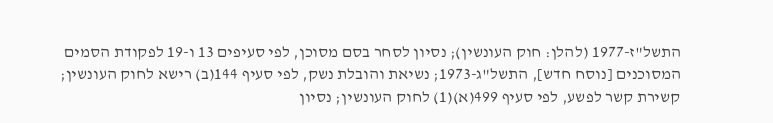התשל"ז-1977 (להלן: חוק העונשין); נסיון לסחר בסם מסוכן, לפי סעיפים 13 ו-19 לפקודת הסמים המסוכנים [נוסח חדש], התשל"ג-1973; נשיאת והובלת נשק, לפי סעיף 144(ב) רישא לחוק העונשין; קשירת קשר לפשע, לפי סעיף 499(א)(1) לחוק העונשין; נסיון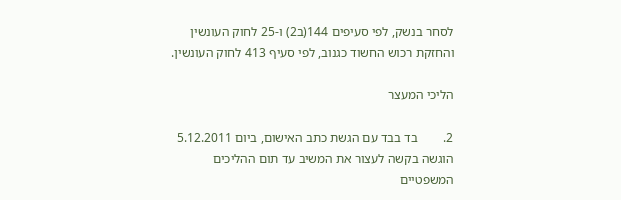לסחר בנשק, לפי סעיפים 144(ב2) ו-25 לחוק העונשין והחזקת רכוש החשוד כגנוב, לפי סעיף 413 לחוק העונשין.

הליכי המעצר

2.        בד בבד עם הגשת כתב האישום, ביום 5.12.2011 הוגשה בקשה לעצור את המשיב עד תום ההליכים המשפטיים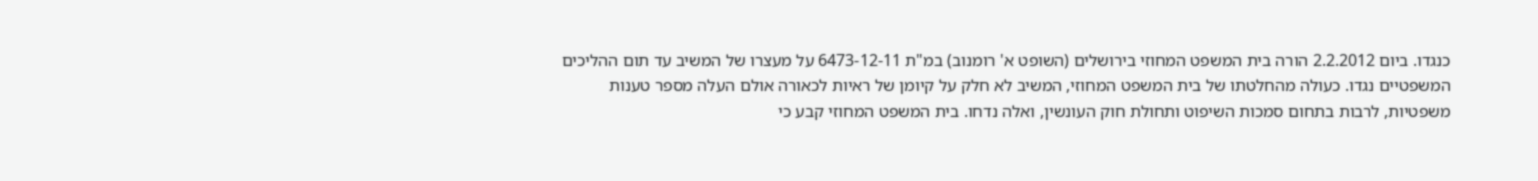כנגדו. ביום 2.2.2012 הורה בית המשפט המחוזי בירושלים (השופט א' רומנוב) במ"ת 6473-12-11 על מעצרו של המשיב עד תום ההליכים המשפטיים נגדו. כעולה מהחלטתו של בית המשפט המחוזי, המשיב לא חלק על קיומן של ראיות לכאורה אולם העלה מספר טענות משפטיות, לרבות בתחום סמכות השיפוט ותחולת חוק העונשין, ואלה נדחו. בית המשפט המחוזי קבע כי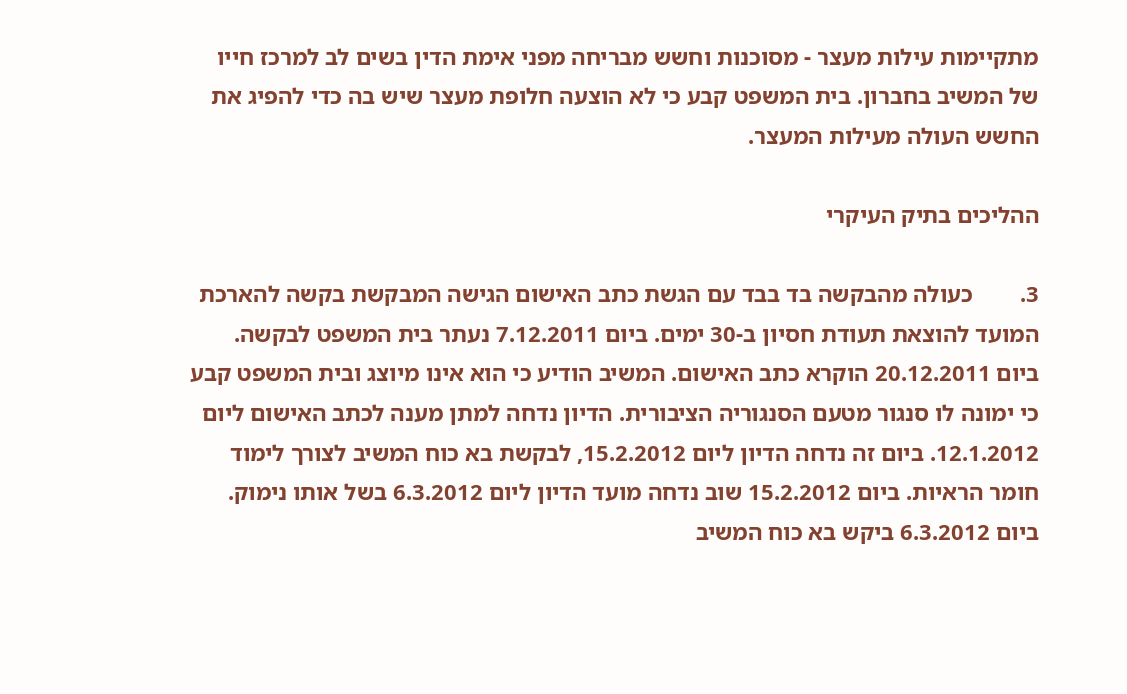מתקיימות עילות מעצר - מסוכנות וחשש מבריחה מפני אימת הדין בשים לב למרכז חייו של המשיב בחברון. בית המשפט קבע כי לא הוצעה חלופת מעצר שיש בה כדי להפיג את החשש העולה מעילות המעצר.

ההליכים בתיק העיקרי

3.        כעולה מהבקשה בד בבד עם הגשת כתב האישום הגישה המבקשת בקשה להארכת המועד להוצאת תעודת חסיון ב-30 ימים. ביום 7.12.2011 נעתר בית המשפט לבקשה. ביום 20.12.2011 הוקרא כתב האישום. המשיב הודיע כי הוא אינו מיוצג ובית המשפט קבע כי ימונה לו סנגור מטעם הסנגוריה הציבורית. הדיון נדחה למתן מענה לכתב האישום ליום 12.1.2012. ביום זה נדחה הדיון ליום 15.2.2012, לבקשת בא כוח המשיב לצורך לימוד חומר הראיות. ביום 15.2.2012 שוב נדחה מועד הדיון ליום 6.3.2012 בשל אותו נימוק. ביום 6.3.2012 ביקש בא כוח המשיב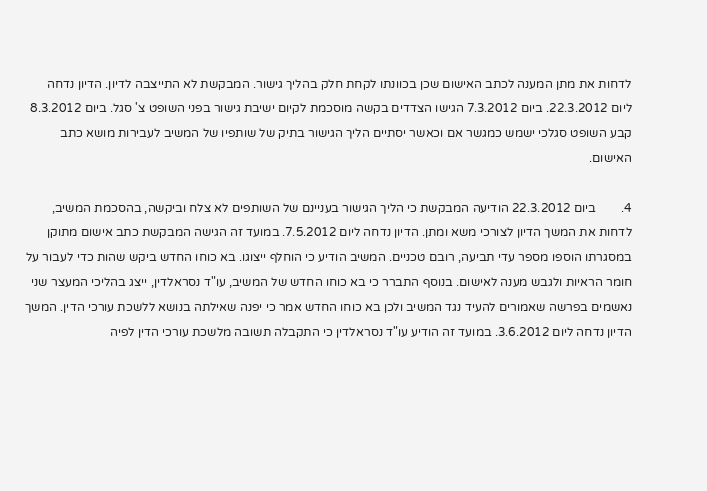לדחות את מתן המענה לכתב האישום שכן בכוונתו לקחת חלק בהליך גישור. המבקשת לא התייצבה לדיון. הדיון נדחה ליום 22.3.2012. ביום 7.3.2012 הגישו הצדדים בקשה מוסכמת לקיום ישיבת גישור בפני השופט צ' סגל. ביום 8.3.2012 קבע השופט סגלכי ישמש כמגשר אם וכאשר יסתיים הליך הגישור בתיק של שותפיו של המשיב לעבירות מושא כתב האישום.

4.        ביום 22.3.2012 הודיעה המבקשת כי הליך הגישור בעניינם של השותפים לא צלח וביקשה, בהסכמת המשיב, לדחות את המשך הדיון לצורכי משא ומתן. הדיון נדחה ליום 7.5.2012. במועד זה הגישה המבקשת כתב אישום מתוקן במסגרתו הוספו מספר עדי תביעה, רובם טכניים. המשיב הודיע כי הוחלף ייצוגו. בא כוחו החדש ביקש שהות כדי לעבור על חומר הראיות ולגבש מענה לאישום. בנוסף התברר כי בא כוחו החדש של המשיב, עו"ד נסראלדין, ייצג בהליכי המעצר שני נאשמים בפרשה שאמורים להעיד נגד המשיב ולכן בא כוחו החדש אמר כי יפנה שאילתה בנושא ללשכת עורכי הדין. המשך הדיון נדחה ליום 3.6.2012. במועד זה הודיע עו"ד נסראלדין כי התקבלה תשובה מלשכת עורכי הדין לפיה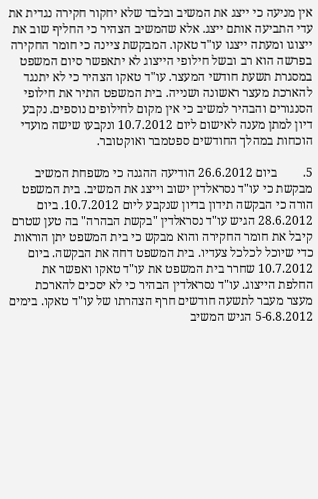אין מניעה כי ייצג את המשיב ובלבד שלא יחקור חקירה נגדית את עדי התביעה אותם ייצג. אלא שהמשיב הצהיר כי החליף שוב את ייצוגו ומעתה ייצגו עו"ד טאקו. המבקשת ציינה כי חומר החקירה בפרשה הוא רב ובשל חילופי הייצוג לא יתאפשר סיום המשפט במסגרת תשעת חודשי המעצר. עו"ד טאקו הצהיר כי לא יתנגד להארכת מעצר ראשונה ושנייה. בית המשפט התיר את חילופי הסנגורים והבהיר למשיב כי אין מקום לחילופים נוספים. נקבע דיון למתן מענה לאישום ליום 10.7.2012 ונקבעו שישה מועדי הוכחות במהלך החודשים ספטמבר ואוקטובר.

5.        ביום 26.6.2012 הודיעה ההגנה כי משפחת המשיב מבקשת כי עו"ד נסראלדין ישוב וייצג את המשיב. בית המשפט הורה כי הבקשה תידון בדיון שנקבע ליום 10.7.2012. ביום 28.6.2012 הגיש עו"ד נסראלדין "בקשת הבהרה" בה טען שטרם קיבל את חומר החקירה והוא מבקש כי בית המשפט יתן הוראות כדי שיוכל לכלכל צעדיו. בית המשפט דחה את הבקשה. ביום 10.7.2012 שחרר בית המשפט את עו"ד טאקו ואפשר את החלפת הייצוג. עו"ד נסראלדין הבהיר כי לא יסכים להארכת מעצר מעבר לתשעה חודשים חרף הצהרתו של עו"ד טאקו. בימים 5-6.8.2012 הגיש המשיב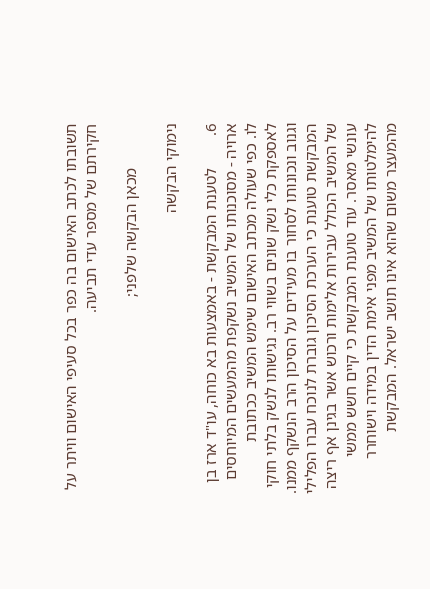תשובתו לכתב האישום בה כפר בכל סעיפי האישום וויתר על חקירתם של מספר עדי תביעה.

           מכאן הבקשה שלפני;

נימוקי הבקשה

6.        לטענת המבקשת - באמצעות בא כוחה, עו"ד ארז בן ארויה - מסוכנותו של המשיב נשקפת מהמעשים המיוחסים לו. כפי שעולה מכתב האישום שימש המשיב ככתובת לאספקת כלי נשק שונים בשווי רב. נגישותו לנשק בלתי חוקי וגנוב ונכונותו לסחור בו מעידים על הסיכון הרב הנשקף ממנו. המבקשת טוענת כי הערכת הסיכון גוברת לנוכח עברו הפלילי של המשיב הכולל עבירות אלימות ורכוש אשר בגינן אף ריצה עונשי מאסר. עוד טוענת המבקשת כי קיים חשש ממשי להימלטותו של המשיב מפני אימת הדין במידה וישוחרר מהמעצר משום שהוא אינו תושב ישראל. המבקשת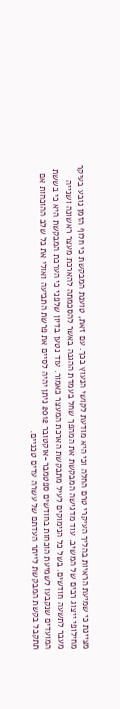מציינת כי שמיעת הראיות בהליך העיקרי טרם החלה וכי היא מודעת לקושי הנעוץ בכך. עם זאת, טוענת המבקשת כי חלוף הזמן נובע בעיקר מחילופי ייצוג רבים של המשיב. עוד מדגישה המבקשת את המהפך שחל בעמדת ההגנה באשר להסכמתה להארכת מעצר ראשונה ושנייה מעבר לתשעה חודשים. בשל כל הנימוקים לעיל מתבקשת הארכת המעצר כאמור. עוד נטען בדיון שלפני כי הערכת המבקשת היא כי בששת המועדים שנקבעו לשמיעת הוכחות בחודשים ספטמבר-אוקטובר 2012 ניתן יהיה לסיים את פרשת התביעה ואולי את כל שלב ההוכחות אם תתקבל בקשת המבקשת לייתר העדתם של עשרה עדים טכניים.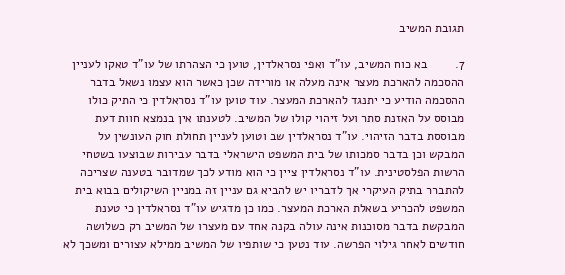תגובת המשיב

7.        בא כוח המשיב, עו"ד ואפי נסראלדין, טוען כי הצהרתו של עו"ד טאקו לעניין ההסכמה להארכת מעצר אינה מעלה או מורידה שכן כאשר הוא עצמו נשאל בדבר ההסכמה הודיע כי יתנגד להארכת המעצר. עוד טוען עו"ד נסראלדין כי התיק כולו מבוסס על האזנת סתר ועל זיהוי קולו של המשיב. לטענתו אין בנמצא חוות דעת מבוססת בדבר הזיהוי. עו"ד נסראלדין שב וטוען לעניין תחולת חוק העונשין על המבקש וכן בדבר סמכותו של בית המשפט הישראלי בדבר עבירות שבוצעו בשטחי הרשות הפלסטינית. עו"ד נסראלדין ציין כי הוא מודע לכך שמדובר בטענה שצריכה להתברר בתיק העיקרי אך לדבריו יש להביא גם עניין זה במניין השיקולים בבוא בית המשפט להכריע בשאלת הארכת המעצר. כמו כן מדגיש עו"ד נסראלדין כי טענת המבקשת בדבר מסוכנות אינה עולה בקנה אחד עם מעצרו של המשיב רק כשלושה חודשים לאחר גילוי הפרשה. עוד נטען כי שותפיו של המשיב ממילא עצורים ומשכך לא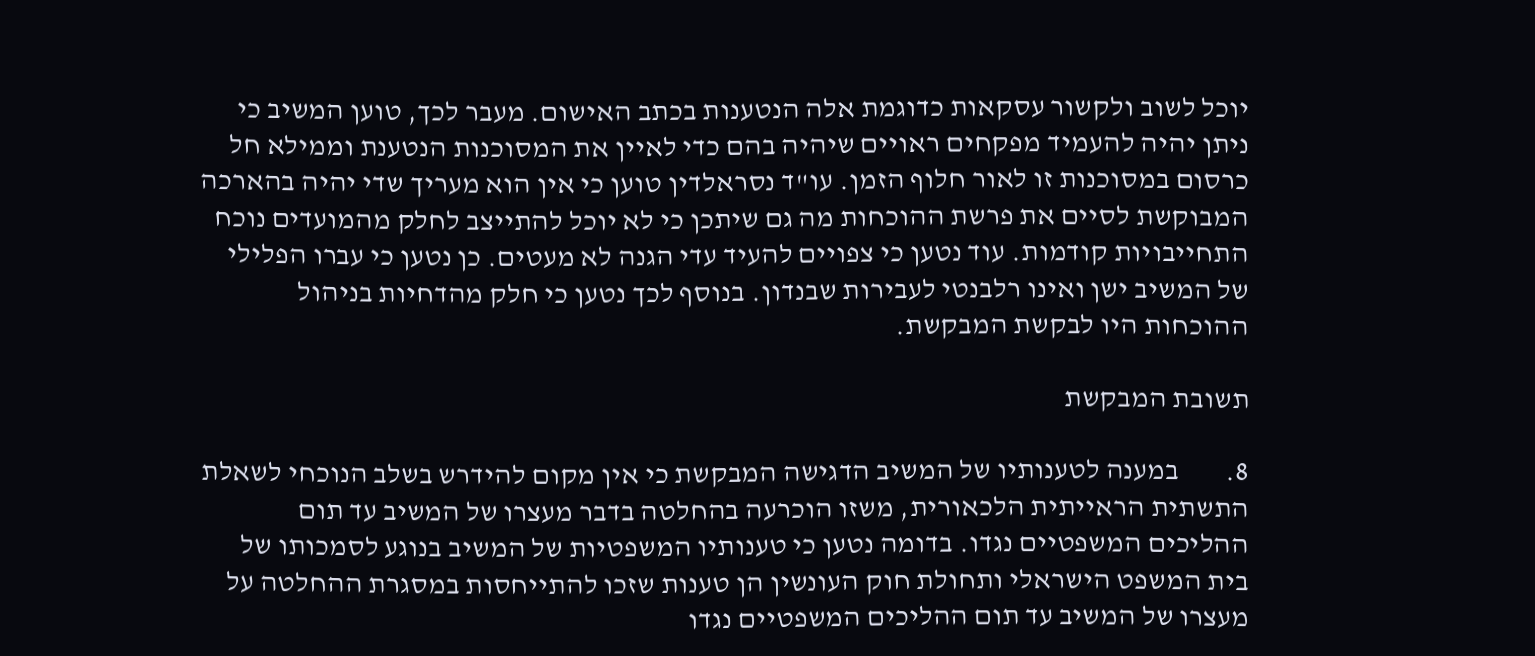יוכל לשוב ולקשור עסקאות כדוגמת אלה הנטענות בכתב האישום. מעבר לכך, טוען המשיב כי ניתן יהיה להעמיד מפקחים ראויים שיהיה בהם כדי לאיין את המסוכנות הנטענת וממילא חל כרסום במסוכנות זו לאור חלוף הזמן. עו"ד נסראלדין טוען כי אין הוא מעריך שדי יהיה בהארכה המבוקשת לסיים את פרשת ההוכחות מה גם שיתכן כי לא יוכל להתייצב לחלק מהמועדים נוכח התחייבויות קודמות. עוד נטען כי צפויים להעיד עדי הגנה לא מעטים. כן נטען כי עברו הפלילי של המשיב ישן ואינו רלבנטי לעבירות שבנדון. בנוסף לכך נטען כי חלק מהדחיות בניהול ההוכחות היו לבקשת המבקשת.

תשובת המבקשת

8.        במענה לטענותיו של המשיב הדגישה המבקשת כי אין מקום להידרש בשלב הנוכחי לשאלת התשתית הראייתית הלכאורית, משזו הוכרעה בהחלטה בדבר מעצרו של המשיב עד תום ההליכים המשפטיים נגדו. בדומה נטען כי טענותיו המשפטיות של המשיב בנוגע לסמכותו של בית המשפט הישראלי ותחולת חוק העונשין הן טענות שזכו להתייחסות במסגרת ההחלטה על מעצרו של המשיב עד תום ההליכים המשפטיים נגדו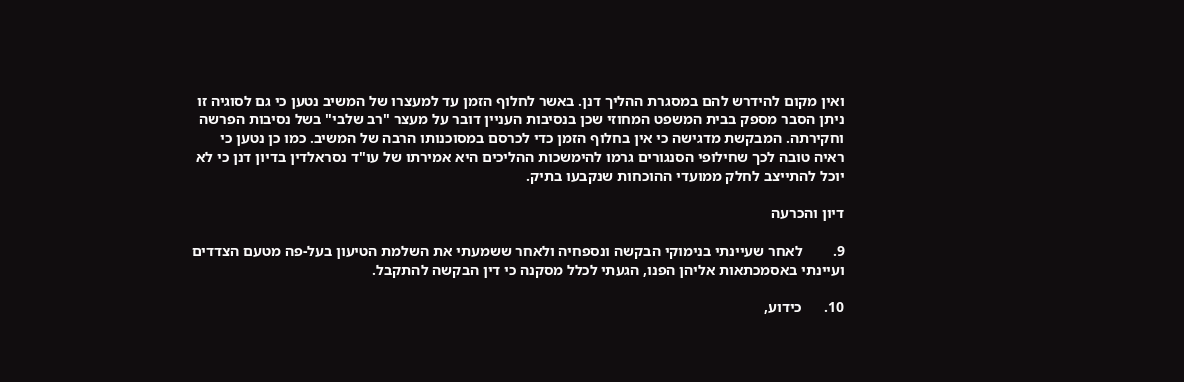ואין מקום להידרש להם במסגרת ההליך דנן. באשר לחלוף הזמן עד למעצרו של המשיב נטען כי גם לסוגיה זו ניתן הסבר מספק בבית המשפט המחוזי שכן בנסיבות העניין דובר על מעצר "רב שלבי" בשל נסיבות הפרשה וחקירתה. המבקשת מדגישה כי אין בחלוף הזמן כדי לכרסם במסוכנותו הרבה של המשיב. כמו כן נטען כי ראיה טובה לכך שחילופי הסנגורים גרמו להימשכות ההליכים היא אמירתו של עו"ד נסראלדין בדיון דנן כי לא יוכל להתייצב לחלק ממועדי ההוכחות שנקבעו בתיק.

דיון והכרעה

9.        לאחר שעיינתי בנימוקי הבקשה ונספחיה ולאחר ששמעתי את השלמת הטיעון בעל-פה מטעם הצדדים ועיינתי באסמכתאות אליהן הפנו, הגעתי לכלל מסקנה כי דין הבקשה להתקבל.

10.      כידוע,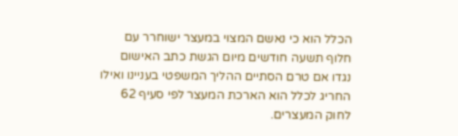הכלל הוא כי נאשם המצוי במעצר ישוחרר עם חלוף תשעה חודשים מיום הגשת כתב האישום נגדו אם טרם הסתיים ההליך המשפטי בעניינו ואילו החריג לכלל הוא הארכת המעצר לפי סעיף 62 לחוק המעצרים.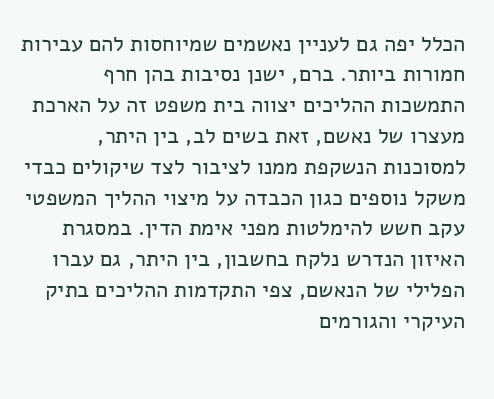הכלל יפה גם לעניין נאשמים שמיוחסות להם עבירות חמורות ביותר. ברם, ישנן נסיבות בהן חרף התמשכות ההליכים יצווה בית משפט זה על הארכת מעצרו של נאשם, זאת בשים לב, בין היתר, למסוכנות הנשקפת ממנו לציבור לצד שיקולים כבדי משקל נוספים כגון הכבדה על מיצוי ההליך המשפטי עקב חשש להימלטות מפני אימת הדין. במסגרת האיזון הנדרש נלקח בחשבון, בין היתר, גם עברו הפלילי של הנאשם, צפי התקדמות ההליכים בתיק העיקרי והגורמים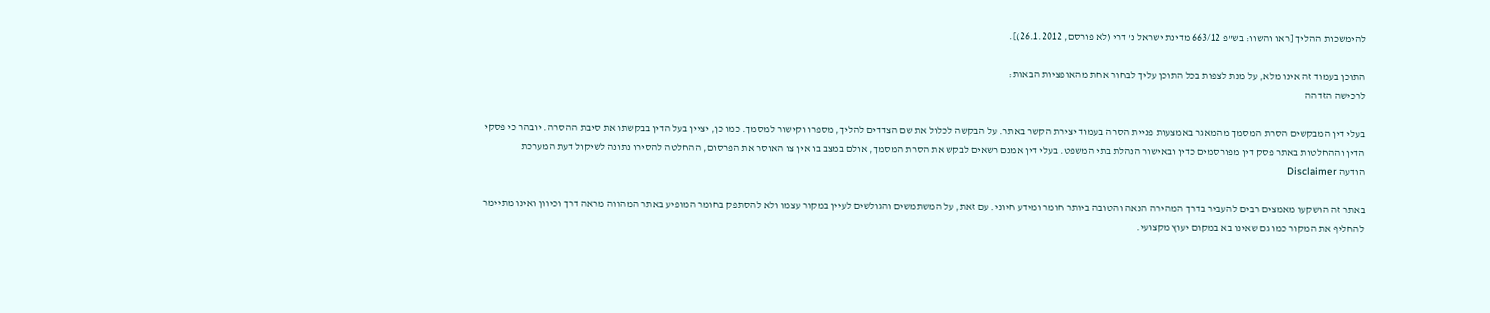להימשכות ההליך [ראו והשוו: בש"פ 663/12 מדינת ישראל נ' דרי (לא פורסם, 26.1.2012)].

התוכן בעמוד זה אינו מלא, על מנת לצפות בכל התוכן עליך לבחור אחת מהאופציות הבאות:
לרכישה הזדהה

בעלי דין המבקשים הסרת המסמך מהמאגר באמצעות פניית הסרה בעמוד יצירת הקשר באתר. על הבקשה לכלול את שם הצדדים להליך, מספרו וקישור למסמך. כמו כן, יציין בעל הדין בבקשתו את סיבת ההסרה. יובהר כי פסקי הדין וההחלטות באתר פסק דין מפורסמים כדין ובאישור הנהלת בתי המשפט. בעלי דין אמנם רשאים לבקש את הסרת המסמך, אולם במצב בו אין צו האוסר את הפרסום, ההחלטה להסירו נתונה לשיקול דעת המערכת
הודעה Disclaimer

באתר זה הושקעו מאמצים רבים להעביר בדרך המהירה הנאה והטובה ביותר חומר ומידע חיוני. עם זאת, על המשתמשים והגולשים לעיין במקור עצמו ולא להסתפק בחומר המופיע באתר המהווה מראה דרך וכיוון ואינו מתיימר להחליף את המקור כמו גם שאינו בא במקום יעוץ מקצועי.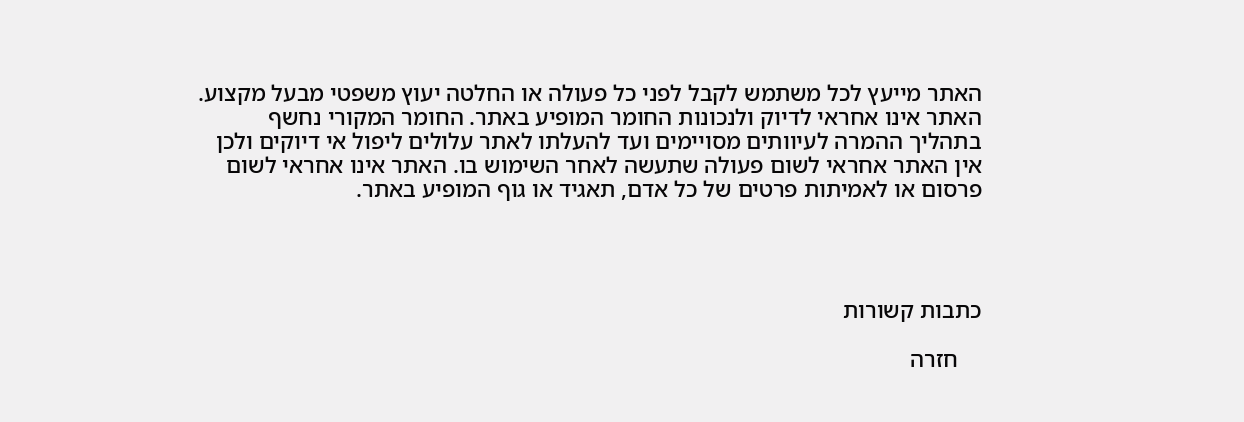האתר מייעץ לכל משתמש לקבל לפני כל פעולה או החלטה יעוץ משפטי מבעל מקצוע. האתר אינו אחראי לדיוק ולנכונות החומר המופיע באתר. החומר המקורי נחשף בתהליך ההמרה לעיוותים מסויימים ועד להעלתו לאתר עלולים ליפול אי דיוקים ולכן אין האתר אחראי לשום פעולה שתעשה לאחר השימוש בו. האתר אינו אחראי לשום פרסום או לאמיתות פרטים של כל אדם, תאגיד או גוף המופיע באתר.




כתבות קשורות

    חזרה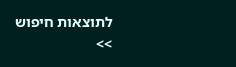לתוצאות חיפוש >>